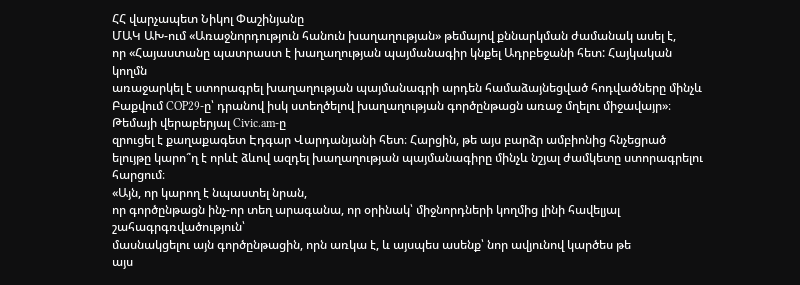ՀՀ վարչապետ Նիկոլ Փաշինյանը
ՄԱԿ ԱԽ-ում «Առաջնորդություն հանուն խաղաղության» թեմայով քննարկման ժամանակ ասել է,
որ «Հայաստանը պատրաստ է խաղաղության պայմանագիր կնքել Ադրբեջանի հետ: Հայկական կողմն
առաջարկել է ստորագրել խաղաղության պայմանագրի արդեն համաձայնեցված հոդվածները մինչև
Բաքվում COP29-ը՝ դրանով իսկ ստեղծելով խաղաղության գործընթացն առաջ մղելու միջավայր»։
Թեմայի վերաբերյալ Civic.am-ը
զրուցել է քաղաքագետ Էդգար Վարդանյանի հետ։ Հարցին, թե այս բարձր ամբիոնից հնչեցրած
ելույթը կարո՞ղ է որևէ ձևով ազդել խաղաղության պայմանագիրը մինչև նշյալ ժամկետը ստորագրելու
հարցում։
«Այն, որ կարող է նպաստել նրան,
որ գործընթացն ինչ-որ տեղ արագանա, որ օրինակ՝ միջնորդների կողմից լինի հավելյալ շահագրգռվածություն՝
մասնակցելու այն գործընթացին, որն առկա է, և այսպես ասենք՝ նոր ավյունով կարծես թե
այս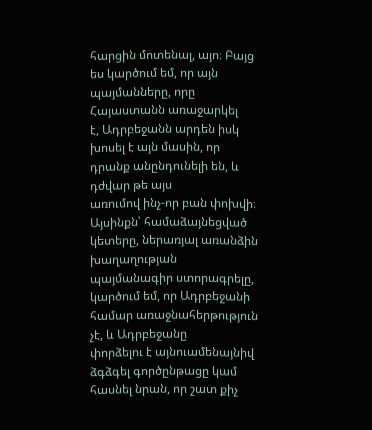հարցին մոտենալ, այո։ Բայց ես կարծում եմ, որ այն պայմանները, որը Հայաստանն առաջարկել
է, Ադրբեջանն արդեն իսկ խոսել է այն մասին, որ դրանք անընդունելի են, և դժվար թե այս
առումով ինչ-որ բան փոխվի։ Այսինքն՝ համաձայնեցված կետերը, ներառյալ առանձին խաղաղության
պայմանագիր ստորագրելը, կարծում եմ, որ Ադրբեջանի համար առաջնահերթություն չէ, և Ադրբեջանը
փորձելու է այնուամենայնիվ ձգձգել գործընթացը կամ հասնել նրան, որ շատ քիչ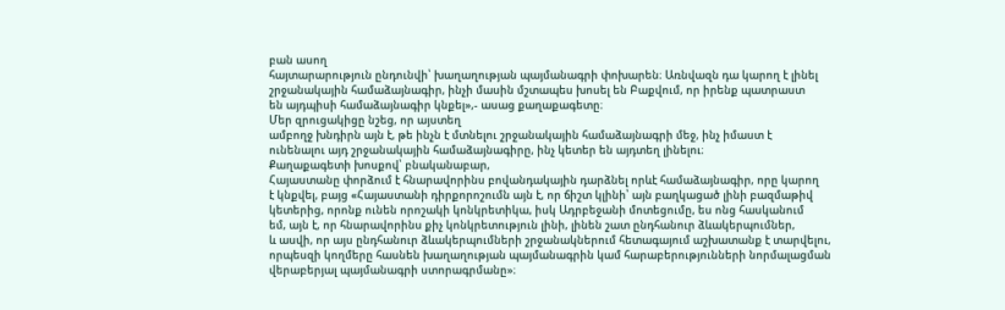բան ասող
հայտարարություն ընդունվի՝ խաղաղության պայմանագրի փոխարեն։ Առնվազն դա կարող է լինել
շրջանակային համաձայնագիր, ինչի մասին մշտապես խոսել են Բաքվում, որ իրենք պատրաստ
են այդպիսի համաձայնագիր կնքել»,- ասաց քաղաքագետը։
Մեր զրուցակիցը նշեց, որ այստեղ
ամբողջ խնդիրն այն է, թե ինչն է մտնելու շրջանակային համաձայնագրի մեջ, ինչ իմաստ է
ունենալու այդ շրջանակային համաձայնագիրը, ինչ կետեր են այդտեղ լինելու։
Քաղաքագետի խոսքով՝ բնականաբար,
Հայաստանը փորձում է հնարավորինս բովանդակային դարձնել որևէ համաձայնագիր, որը կարող
է կնքվել, բայց «Հայաստանի դիրքորոշումն այն է, որ ճիշտ կլինի՝ այն բաղկացած լինի բազմաթիվ
կետերից, որոնք ունեն որոշակի կոնկրետիկա, իսկ Ադրբեջանի մոտեցումը, ես ոնց հասկանում
եմ, այն է, որ հնարավորինս քիչ կոնկրետություն լինի, լինեն շատ ընդհանուր ձևակերպումներ,
և ասվի, որ այս ընդհանուր ձևակերպումների շրջանակներում հետագայում աշխատանք է տարվելու,
որպեսզի կողմերը հասնեն խաղաղության պայմանագրին կամ հարաբերությունների նորմալացման
վերաբերյալ պայմանագրի ստորագրմանը»։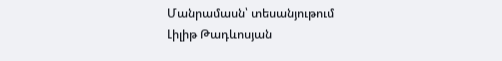Մանրամասն՝ տեսանյութում
Լիլիթ Թադևոսյան